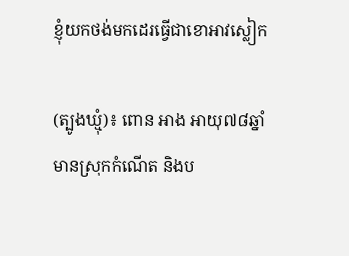ខ្ញុំយកថង់មកដេរធ្វើជាខោអាវស្លៀក

(ត្បូងឃ្មុំ)៖ ពោន អាង អាយុ៧៨ឆ្នាំ មានស្រុកកំណើត និងប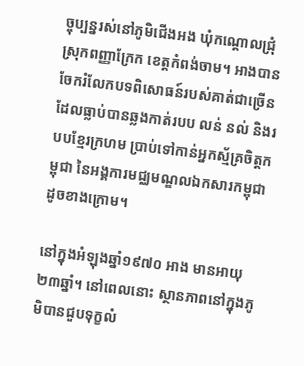ច្ចុប្បន្នរស់នៅភូមិជើងអង ឃុំកណ្តោលជ្រុំ ស្រុកពញ្ញាក្រែក ខេត្តកំពង់ចាម។ អាងបានចែករំលែកបទពិសោធន៍របស់គាត់ជាច្រើនដែលធ្លាប់បានឆ្លងកាត់របប លន់ នល់ និងរបបខ្មែរក្រហម ប្រាប់ទៅកាន់អ្នកស្ម័គ្រចិត្តកម្ពុជា នៃអង្គការមជ្ឈមណ្ឌលឯកសារកម្ពុជា ដូចខាងក្រោម។

នៅក្នុងអំឡុងឆ្នាំ១៩៧០ អាង មានអាយុ២៣ឆ្នាំ។ នៅពេលនោះ ស្ថានភាពនៅក្នុងភូមិបានជួបទុក្ខលំ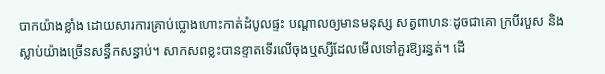បាកយ៉ាងខ្លាំង ដោយសារការគ្រាប់ប្លោងហោះកាត់ដំបូលផ្ទះ បណ្តាលឲ្យមានមនុស្ស សត្វពាហនៈដូចជាគោ ក្របីរបួស និងស្លាប់យ៉ាងច្រើនសន្ធឹកសន្ធាប់។ សាកសពខ្លះបានខ្ទាតទើរលើចុងឬស្សីដែលមើលទៅគួរឱ្យរន្ធត់។ ដើ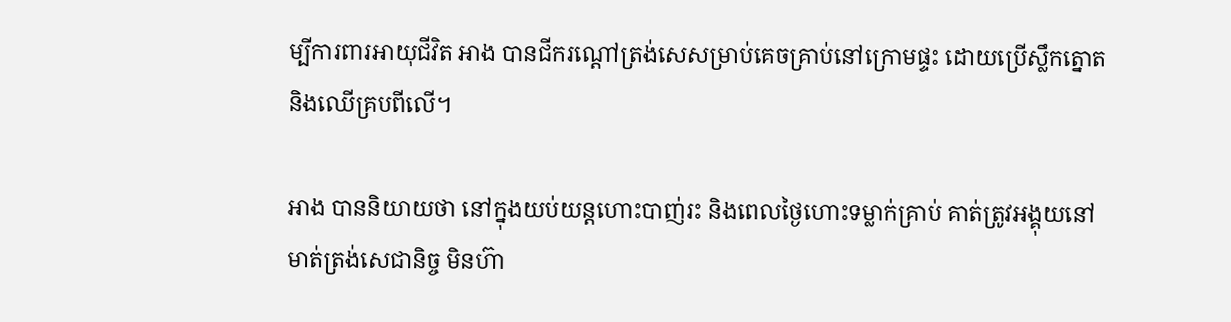ម្បីការពារអាយុជីវិត អាង បានជីករណ្តៅត្រង់សេសម្រាប់គេចគ្រាប់នៅក្រោមផ្ទះ ដោយប្រើស្លឹកត្នោត និងឈើគ្របពីលើ។

អាង បាននិយាយថា នៅក្នុងយប់យន្តហោះបាញ់រះ និងពេលថ្ងៃហោះទម្លាក់គ្រាប់ គាត់ត្រូវអង្គុយនៅមាត់ត្រង់សេជានិច្ច មិនហ៊ា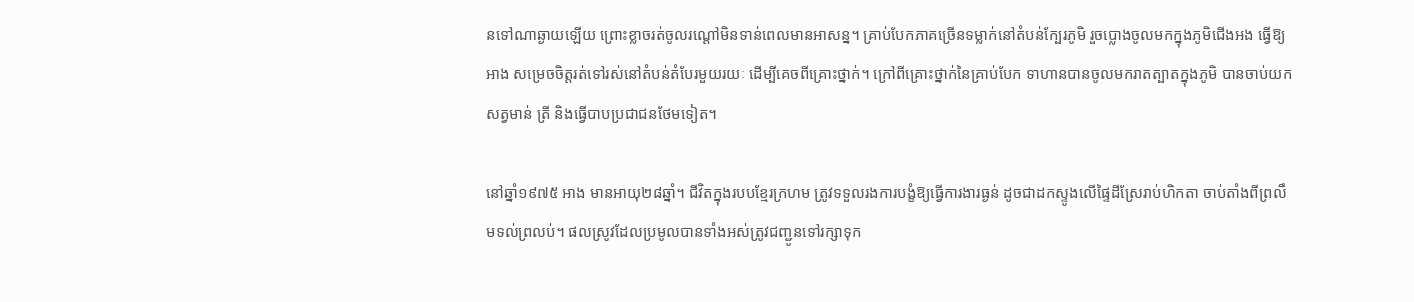នទៅណាឆ្ងាយឡើយ ព្រោះខ្លាចរត់ចូលរណ្តៅមិនទាន់ពេលមានអាសន្ន។ គ្រាប់បែកភាគច្រើនទម្លាក់នៅតំបន់ក្បែរភូមិ រួចប្លោងចូលមកក្នុងភូមិជើងអង ធ្វើឱ្យ អាង សម្រេចចិត្តរត់ទៅរស់នៅតំបន់តំបែរមួយរយៈ ដើម្បីគេចពីគ្រោះថ្នាក់។ ក្រៅពីគ្រោះថ្នាក់នៃគ្រាប់បែក ទាហានបានចូលមករាតត្បាតក្នុងភូមិ បានចាប់យកសត្វមាន់ ត្រី និងធ្វើបាបប្រជាជនថែមទៀត។

នៅឆ្នាំ១៩៧៥ អាង មានអាយុ២៨ឆ្នាំ។ ជីវិតក្នុងរបបខ្មែរក្រហម ត្រូវទទួលរងការបង្ខំឱ្យធ្វើការងារធ្ងន់ ដូចជាដកស្ទូងលើផ្ទៃដីស្រែរាប់ហិកតា ចាប់តាំងពីព្រលឹមទល់ព្រលប់។ ផលស្រូវដែលប្រមូលបានទាំងអស់ត្រូវជញ្ជូនទៅរក្សាទុក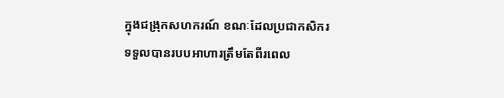ក្នុងជង្រុកសហករណ៍ ខណៈដែលប្រជាកសិករទទួលបានរបបអាហារត្រឹមតែពីរពេល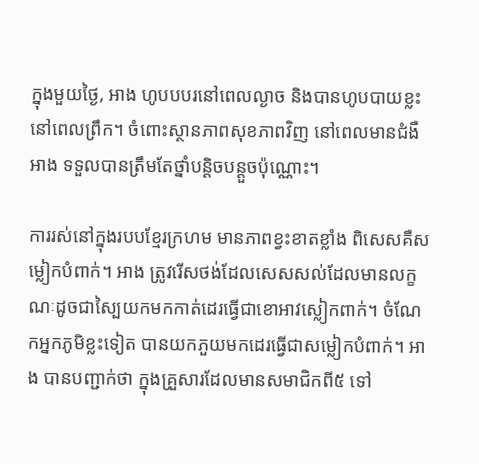ក្នុងមួយថ្ងៃ, អាង ហូបបបរនៅពេលល្ងាច និងបានហូបបាយខ្លះនៅពេលព្រឹក។ ចំពោះស្ថានភាពសុខភាពវិញ នៅពេលមានជំងឺ អាង ទទួលបានត្រឹមតែថ្នាំបន្តិចបន្តួចប៉ុណ្ណោះ។

ការរស់នៅក្នុងរបបខ្មែរក្រហម មានភាពខ្វះខាតខ្លាំង ពិសេសគឺសម្លៀកបំពាក់។ អាង ត្រូវរើសថង់ដែលសេសសល់ដែលមានលក្ខណៈដូចជាស្បៃយកមកកាត់ដេរធ្វើជាខោអាវស្លៀកពាក់។ ចំណែកអ្នកភូមិខ្លះទៀត បានយកភួយមកដេរធ្វើជាសម្លៀកបំពាក់។ អាង បានបញ្ជាក់ថា ក្នុងគ្រួសារដែលមានសមាជិកពី៥ ទៅ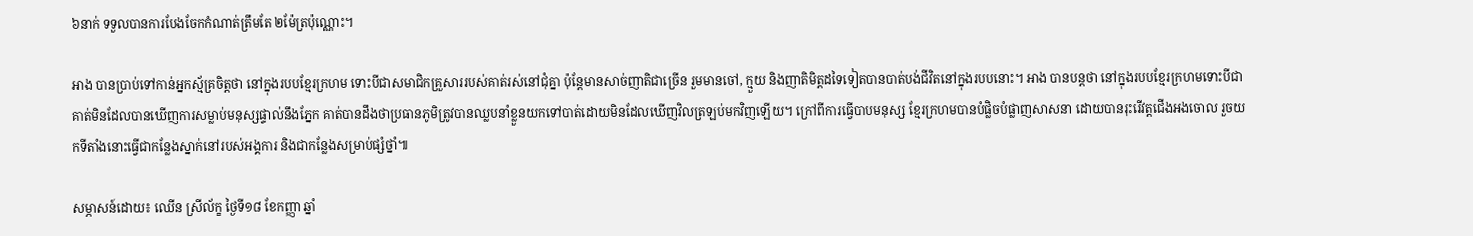៦នាក់ ទទួលបានការបែងចែកកំណាត់ត្រឹមតែ ២ម៉ែត្រប៉ុណ្ណោះ។

អាង បានប្រាប់ទៅកាន់អ្នកស្ម័គ្រចិត្តថា នៅក្នុងរបបខ្មែរក្រហម ទោះបីជាសមាជិកគ្រួសាររបស់គាត់រស់នៅជុំគ្នា ប៉ុន្តែមានសាច់ញាតិជាច្រើន រួមមានចៅ, ក្មួយ និងញាតិមិត្តដទៃទៀតបានបាត់បង់ជីវិតនៅក្នុងរបបនោះ។ អាង បានបន្តថា នៅក្នុងរបបខ្មែរក្រហមទោះបីជាគាត់មិនដែលបានឃើញការសម្លាប់មនុស្សផ្ទាល់នឹងភ្នែក គាត់បានដឹងថាប្រធានភូមិត្រូវបានឈ្លបនាំខ្លួនយកទៅបាត់ដោយមិនដែលឃើញវិលត្រឡប់មកវិញឡើយ។ ក្រៅពីការធ្វើបាបមនុស្ស ខ្មែរក្រហមបានបំផ្លិចបំផ្លាញសាសនា ដោយបានរុះរើវត្តជើងអងចោល រួចយកទីតាំងនោះធ្វើជាកន្លែងស្នាក់នៅរបស់អង្គការ និងជាកន្លែងសម្រាប់ផ្សំថ្នាំ៕

សម្ភាសន៍ដោយ៖ ឈើន ស្រីល័ក្ខ ថ្ងៃទី១៨ ខែកញ្ញា ឆ្នាំ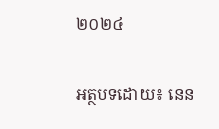២០២៤

អត្ថបទដោយ៖ នេន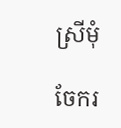ស្រីមុំ

ចែករ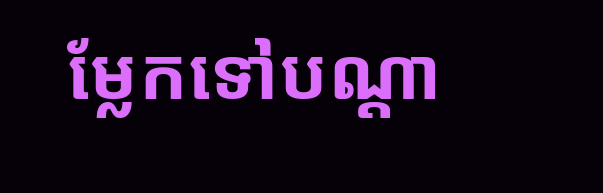ម្លែកទៅបណ្តា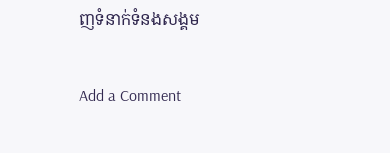ញទំនាក់ទំនងសង្គម

Add a Comment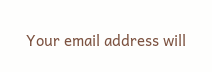Your email address will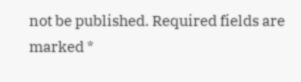not be published. Required fields are marked *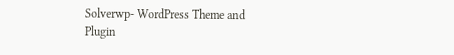Solverwp- WordPress Theme and Plugin